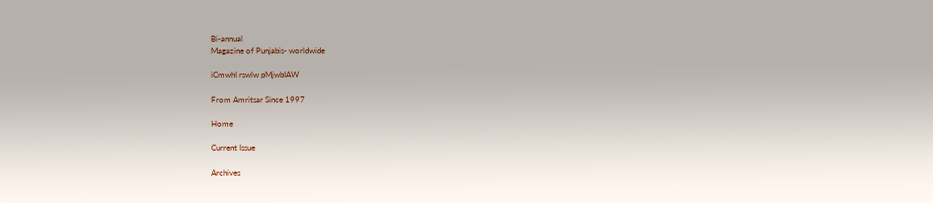Bi-annual
Magazine of Punjabis- worldwide

iCmwhI rswlw pMjwbIAW

From Amritsar Since 1997

Home

Current Issue

Archives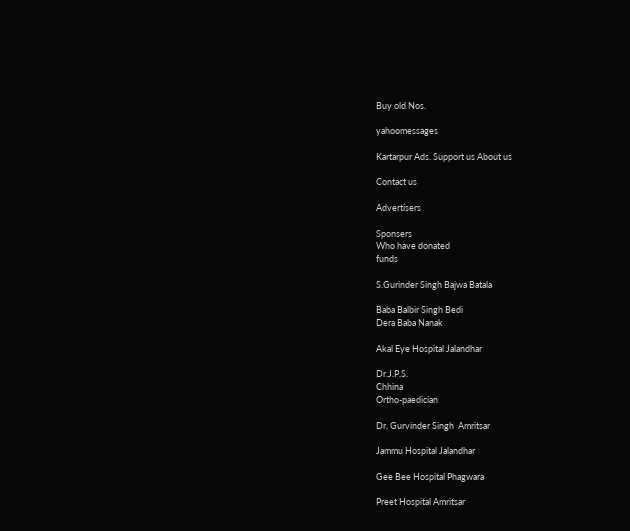Buy old Nos.

yahoomessages

Kartarpur Ads. Support us About us

Contact us

Advertisers

Sponsers
Who have donated
funds

S.Gurinder Singh Bajwa Batala

Baba Balbir Singh Bedi
Dera Baba Nanak

Akal Eye Hospital Jalandhar

Dr.J.P.S.
Chhina
Ortho-paedician

Dr. Gurvinder Singh  Amritsar

Jammu Hospital Jalandhar

Gee Bee Hospital Phagwara

Preet Hospital Amritsar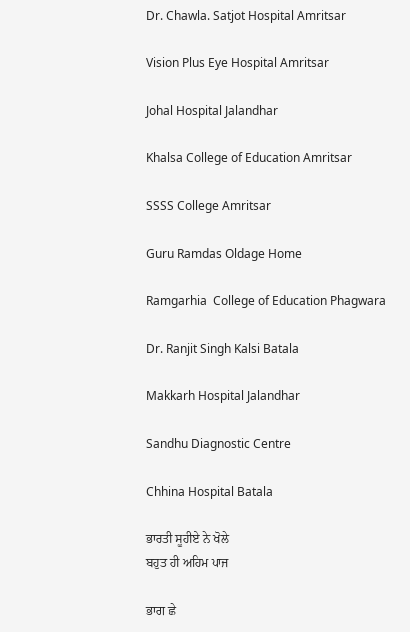Dr. Chawla. Satjot Hospital Amritsar

Vision Plus Eye Hospital Amritsar

Johal Hospital Jalandhar

Khalsa College of Education Amritsar

SSSS College Amritsar

Guru Ramdas Oldage Home

Ramgarhia  College of Education Phagwara

Dr. Ranjit Singh Kalsi Batala

Makkarh Hospital Jalandhar

Sandhu Diagnostic Centre

Chhina Hospital Batala

ਭਾਰਤੀ ਸੂਹੀਏ ਨੇ ਖੋਲੇ
ਬਹੁਤ ਹੀ ਅਹਿਮ ਪਾਜ

ਭਾਗ ਛੇ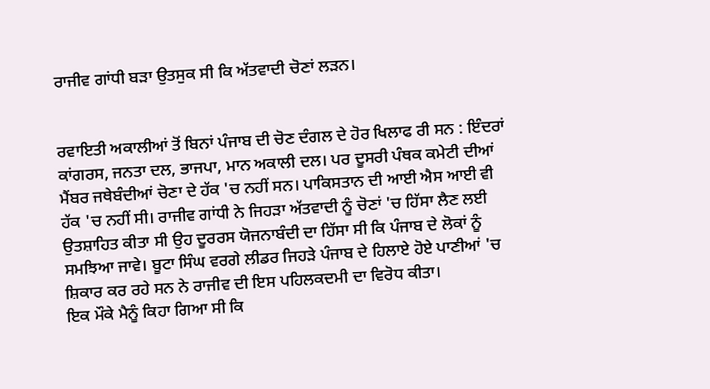ਰਾਜੀਵ ਗਾਂਧੀ ਬੜਾ ਉਤਸੁਕ ਸੀ ਕਿ ਅੱਤਵਾਦੀ ਚੋਣਾਂ ਲੜਨ।


ਰਵਾਇਤੀ ਅਕਾਲੀਆਂ ਤੋਂ ਬਿਨਾਂ ਪੰਜਾਬ ਦੀ ਚੋਣ ਦੰਗਲ ਦੇ ਹੋਰ ਖਿਲਾਫ ਰੀ ਸਨ : ਇੰਦਰਾਂ ਕਾਂਗਰਸ, ਜਨਤਾ ਦਲ, ਭਾਜਪਾ, ਮਾਨ ਅਕਾਲੀ ਦਲ। ਪਰ ਦੂਸਰੀ ਪੰਥਕ ਕਮੇਟੀ ਦੀਆਂ ਮੈਂਬਰ ਜਥੇਬੰਦੀਆਂ ਚੋਣਾ ਦੇ ਹੱਕ 'ਚ ਨਹੀਂ ਸਨ। ਪਾਕਿਸਤਾਨ ਦੀ ਆਈ ਐਸ ਆਈ ਵੀ ਹੱਕ 'ਚ ਨਹੀਂ ਸੀ। ਰਾਜੀਵ ਗਾਂਧੀ ਨੇ ਜਿਹੜਾ ਅੱਤਵਾਦੀ ਨੂੰ ਚੋਣਾਂ 'ਚ ਹਿੱਸਾ ਲੈਣ ਲਈ ਉਤਸ਼ਾਹਿਤ ਕੀਤਾ ਸੀ ਉਹ ਦੂਰਰਸ ਯੋਜਨਾਬੰਦੀ ਦਾ ਹਿੱਸਾ ਸੀ ਕਿ ਪੰਜਾਬ ਦੇ ਲੋਕਾਂ ਨੂੰ ਸਮਝਿਆ ਜਾਵੇ। ਬੂਟਾ ਸਿੰਘ ਵਰਗੇ ਲੀਡਰ ਜਿਹੜੇ ਪੰਜਾਬ ਦੇ ਹਿਲਾਏ ਹੋਏ ਪਾਣੀਆਂ 'ਚ ਸ਼ਿਕਾਰ ਕਰ ਰਹੇ ਸਨ ਨੇ ਰਾਜੀਵ ਦੀ ਇਸ ਪਹਿਲਕਦਮੀ ਦਾ ਵਿਰੋਧ ਕੀਤਾ।
ਇਕ ਮੌਕੇ ਮੈਨੂੰ ਕਿਹਾ ਗਿਆ ਸੀ ਕਿ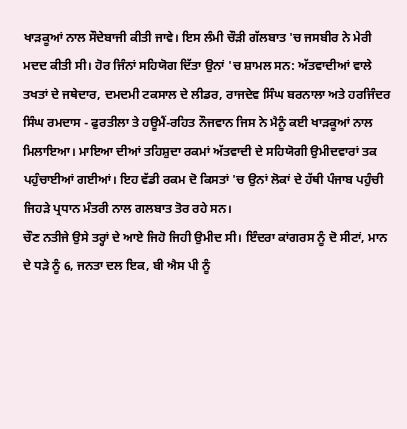ਖਾੜਕੂਆਂ ਨਾਲ ਸੌਦੇਬਾਜੀ ਕੀਤੀ ਜਾਵੇ। ਇਸ ਲੰਮੀ ਚੌੜੀ ਗੱਲਬਾਤ 'ਚ ਜਸਬੀਰ ਨੇ ਮੇਰੀ ਮਦਦ ਕੀਤੀ ਸੀ। ਹੋਰ ਜਿੰਨਾਂ ਸਹਿਯੋਗ ਦਿੱਤਾ ਉਨਾਂ 'ਚ ਸ਼ਾਮਲ ਸਨ: ਅੱਤਵਾਦੀਆਂ ਵਾਲੇ ਤਖਤਾਂ ਦੇ ਜਥੇਦਾਰ, ਦਮਦਮੀ ਟਕਸਾਲ ਦੇ ਲੀਡਰ, ਰਾਜਦੇਵ ਸਿੰਘ ਬਰਨਾਲਾ ਅਤੇ ਹਰਜਿੰਦਰ ਸਿੰਘ ਰਮਦਾਸ - ਫੁਰਤੀਲਾ ਤੇ ਹਊਮੈਂ-ਰਹਿਤ ਨੌਜਵਾਨ ਜਿਸ ਨੇ ਮੈਨੂੰ ਕਈ ਖਾੜਕੂਆਂ ਨਾਲ ਮਿਲਾਇਆ। ਮਾਇਆ ਦੀਆਂ ਤਹਿਸ਼ੁਦਾ ਰਕਮਾਂ ਅੱਤਵਾਦੀ ਦੇ ਸਹਿਯੋਗੀ ਉਮੀਦਵਾਰਾਂ ਤਕ ਪਹੁੰਚਾਈਆਂ ਗਈਆਂ। ਇਹ ਵੱਡੀ ਰਕਮ ਦੋ ਕਿਸਤਾਂ 'ਚ ਉਨਾਂ ਲੋਕਾਂ ਦੇ ਹੱਥੀ ਪੰਜਾਬ ਪਹੁੰਚੀ ਜਿਹੜੇ ਪ੍ਰਧਾਨ ਮੰਤਰੀ ਨਾਲ ਗਲਬਾਤ ਤੋਰ ਰਹੇ ਸਨ।
ਚੌਣ ਨਤੀਜੇ ਉਸੇ ਤਰ੍ਹਾਂ ਦੇ ਆਏ ਜਿਹੋ ਜਿਹੀ ਉਮੀਦ ਸੀ। ਇੰਦਰਾ ਕਾਂਗਰਸ ਨੂੰ ਦੋ ਸੀਟਾਂ, ਮਾਨ ਦੇ ਧੜੇ ਨੂੰ 6, ਜਨਤਾ ਦਲ ਇਕ, ਬੀ ਐਸ ਪੀ ਨੂੰ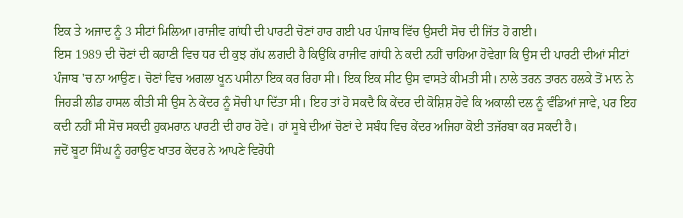ਇਕ ਤੇ ਅਜਾਦ ਨੂੰ 3 ਸੀਟਾਂ ਮਿਲਿਆ।ਰਾਜੀਵ ਗਾਂਧੀ ਦੀ ਪਾਰਟੀ ਚੋਣਾਂ ਹਾਰ ਗਈ ਪਰ ਪੰਜਾਬ ਵਿੱਚ ਉਸਦੀ ਸੋਚ ਦੀ ਜਿੱਤ ਹੋ ਗਈ।
ਇਸ 1989 ਦੀ ਚੋਣਾਂ ਦੀ ਕਹਾਣੀ ਵਿਚ ਧਰ ਦੀ ਕੁਝ ਗੱਪ ਲਗਦੀ ਹੈ ਕਿਉਂਕਿ ਰਾਜੀਵ ਗਾਂਧੀ ਨੇ ਕਦੀ ਨਹੀਂ ਚਾਹਿਆ ਹੋਵੇਗਾ ਕਿ ਉਸ ਦੀ ਪਾਰਟੀ ਦੀਆਂ ਸੀਟਾਂ ਪੰਜਾਬ 'ਚ ਨਾ ਆਉਣ। ਚੋਣਾਂ ਵਿਚ ਅਗਲਾ ਖੂਨ ਪਸੀਨਾ ਇਕ ਕਰ ਰਿਹਾ ਸੀ। ਇਕ ਇਕ ਸੀਟ ਉਸ ਵਾਸਤੇ ਕੀਮਤੀ ਸੀ। ਨਾਲੇ ਤਰਨ ਤਾਰਨ ਹਲਕੇ ਤੋਂ ਮਾਨ ਨੇ ਜਿਹੜੀ ਲੀਡ ਹਾਸਲ ਕੀਤੀ ਸੀ ਉਸ ਨੇ ਕੇਂਦਰ ਨੂੰ ਸੋਚੀ ਪਾ ਦਿੱਤਾ ਸੀ। ਇਹ ਤਾਂ ਹੋ ਸਕਦੈ ਕਿ ਕੇਂਦਰ ਦੀ ਕੋਸ਼ਿਸ਼ ਹੋਵੇ ਕਿ ਅਕਾਲੀ ਦਲ ਨੂੰ ਵੰਡਿਆਂ ਜਾਵੇ, ਪਰ ਇਹ ਕਦੀ ਨਹੀਂ ਸੀ ਸੋਚ ਸਕਦੀ ਹੁਕਮਰਾਨ ਪਾਰਟੀ ਦੀ ਹਾਰ ਹੋਵੇ। ਹਾਂ ਸੂਬੇ ਦੀਆਂ ਚੋਣਾਂ ਦੇ ਸਬੰਧ ਵਿਚ ਕੇਂਦਰ ਅਜਿਹਾ ਕੋਈ ਤਜੱਰਬਾ ਕਰ ਸਕਦੀ ਹੈ।
ਜਦੋਂ ਬੂਟਾ ਸਿੰਘ ਨੂੰ ਹਰਾਉਣ ਖਾਤਰ ਕੇਂਦਰ ਨੇ ਆਪਣੇ ਵਿਰੋਧੀ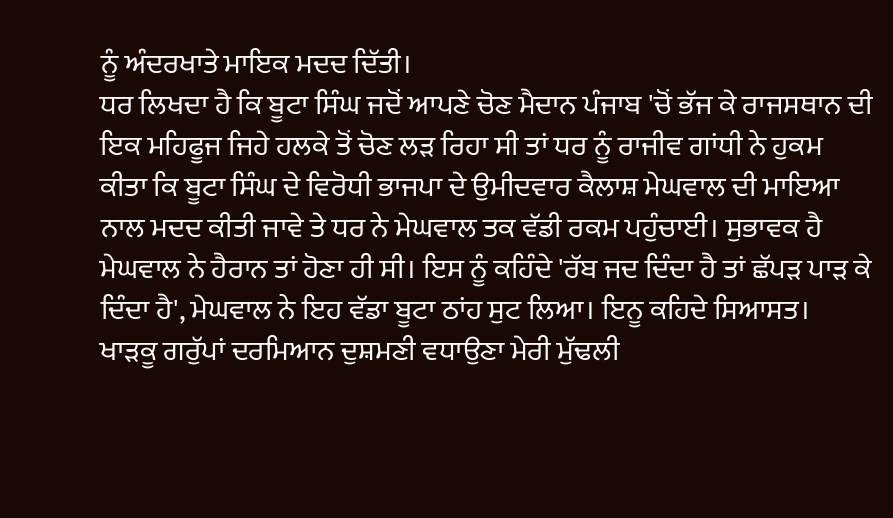ਨੂੰ ਅੰਦਰਖਾਤੇ ਮਾਇਕ ਮਦਦ ਦਿੱਤੀ।
ਧਰ ਲਿਖਦਾ ਹੈ ਕਿ ਬੂਟਾ ਸਿੰਘ ਜਦੋਂ ਆਪਣੇ ਚੋਣ ਮੈਦਾਨ ਪੰਜਾਬ 'ਚੋਂ ਭੱਜ ਕੇ ਰਾਜਸਥਾਨ ਦੀ ਇਕ ਮਹਿਫੂਜ ਜਿਹੇ ਹਲਕੇ ਤੋਂ ਚੋਣ ਲੜ ਰਿਹਾ ਸੀ ਤਾਂ ਧਰ ਨੂੰ ਰਾਜੀਵ ਗਾਂਧੀ ਨੇ ਹੁਕਮ ਕੀਤਾ ਕਿ ਬੂਟਾ ਸਿੰਘ ਦੇ ਵਿਰੋਧੀ ਭਾਜਪਾ ਦੇ ਉਮੀਦਵਾਰ ਕੈਲਾਸ਼ ਮੇਘਵਾਲ ਦੀ ਮਾਇਆ ਨਾਲ ਮਦਦ ਕੀਤੀ ਜਾਵੇ ਤੇ ਧਰ ਨੇ ਮੇਘਵਾਲ ਤਕ ਵੱਡੀ ਰਕਮ ਪਹੁੰਚਾਈ। ਸੁਭਾਵਕ ਹੈ ਮੇਘਵਾਲ ਨੇ ਹੈਰਾਨ ਤਾਂ ਹੋਣਾ ਹੀ ਸੀ। ਇਸ ਨੂੰ ਕਹਿੰਦੇ 'ਰੱਬ ਜਦ ਦਿੰਦਾ ਹੈ ਤਾਂ ਛੱਪੜ ਪਾੜ ਕੇ ਦਿੰਦਾ ਹੈ', ਮੇਘਵਾਲ ਨੇ ਇਹ ਵੱਡਾ ਬੂਟਾ ਠਾਂਹ ਸੁਟ ਲਿਆ। ਇਨੂ ਕਹਿਦੇ ਸਿਆਸਤ।
ਖਾੜਕੂ ਗਰੁੱਪਾਂ ਦਰਮਿਆਨ ਦੁਸ਼ਮਣੀ ਵਧਾਉਣਾ ਮੇਰੀ ਮੁੱਢਲੀ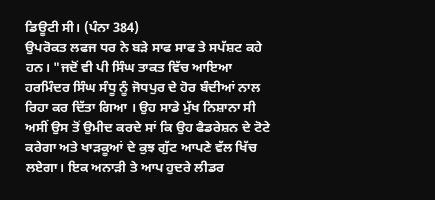ਡਿਊਟੀ ਸੀ। (ਪੰਨਾ 384)
ਉਪਰੋਕਤ ਲਫਜ ਧਰ ਨੇ ਬੜੇ ਸਾਫ ਸਾਫ ਤੇ ਸਪੱਸ਼ਟ ਕਹੇ ਹਨ। "ਜਦੋਂ ਵੀ ਪੀ ਸਿੰਘ ਤਾਕਤ ਵਿੱਚ ਆਇਆ ਹਰਮਿੰਦਰ ਸਿੰਘ ਸੰਧੂ ਨੂੰ ਜੋਧਪੁਰ ਦੇ ਹੋਰ ਬੰਦੀਆਂ ਨਾਲ ਰਿਹਾ ਕਰ ਦਿੱਤਾ ਗਿਆ । ਉਹ ਸਾਡੇ ਮੁੱਖ ਨਿਸ਼ਾਨਾ ਸੀ ਅਸੀਂ ਉਸ ਤੋਂ ਉਮੀਦ ਕਰਦੇ ਸਾਂ ਕਿ ਉਹ ਫੈਡਰੇਸ਼ਨ ਦੇ ਟੋਟੇ ਕਰੇਗਾ ਅਤੇ ਖਾੜਕੂਆਂ ਦੇ ਕੁਝ ਗੁੱਟ ਆਪਣੇ ਵੱਲ ਖਿੱਚ ਲਏਗਾ। ਇਕ ਅਨਾੜੀ ਤੇ ਆਪ ਹੁਦਰੇ ਲੀਡਰ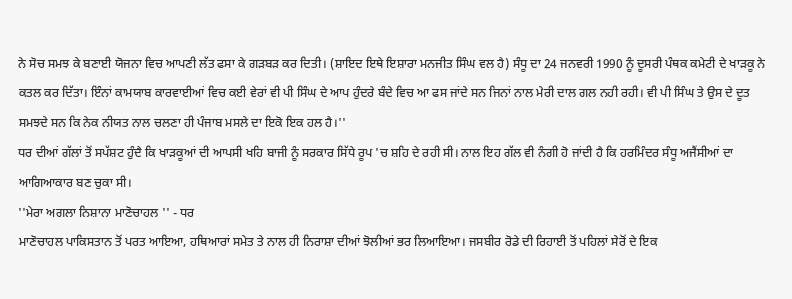ਨੇ ਸੋਚ ਸਮਝ ਕੇ ਬਣਾਈ ਯੋਜਨਾ ਵਿਚ ਆਪਣੀ ਲੱਤ ਫਸਾ ਕੇ ਗੜਬੜ ਕਰ ਦਿਤੀ। (ਸ਼ਾਇਦ ਇਥੇ ਇਸ਼ਾਰਾ ਮਨਜੀਤ ਸਿੰਘ ਵਲ ਹੈ) ਸੰਧੂ ਦਾ 24 ਜਨਵਰੀ 1990 ਨੂੰ ਦੂਸਰੀ ਪੰਥਕ ਕਮੇਟੀ ਦੇ ਖਾੜਕੂ ਨੇ ਕਤਲ ਕਰ ਦਿੱਤਾ। ਇੰਨਾਂ ਕਾਮਯਾਬ ਕਾਰਵਾਈਆਂ ਵਿਚ ਕਈ ਵੇਰਾਂ ਵੀ ਪੀ ਸਿੰਘ ਦੇ ਆਪ ਹੁੰਦਰੇ ਬੰਦੇ ਵਿਚ ਆ ਫਸ ਜਾਂਦੇ ਸਨ ਜਿਨਾਂ ਨਾਲ ਮੇਰੀ ਦਾਲ ਗਲ ਨਹੀ ਰਹੀ। ਵੀ ਪੀ ਸਿੰਘ ਤੇ ਉਸ ਦੇ ਦੂਤ ਸਮਝਦੇ ਸਨ ਕਿ ਨੇਕ ਨੀਯਤ ਨਾਲ ਚਲਣਾ ਹੀ ਪੰਜਾਬ ਮਸਲੇ ਦਾ ਇਕੋ ਇਕ ਹਲ ਹੈ।''
ਧਰ ਦੀਆਂ ਗੱਲਾਂ ਤੋਂ ਸਪੱਸ਼ਟ ਹੁੰਦੈ ਕਿ ਖਾੜਕੂਆਂ ਦੀ ਆਪਸੀ ਖਹਿ ਬਾਜੀ ਨੂੰ ਸਰਕਾਰ ਸਿੱਧੇ ਰੂਪ 'ਚ ਸ਼ਹਿ ਦੇ ਰਹੀ ਸੀ। ਨਾਲ ਇਹ ਗੱਲ ਵੀ ਨੰਗੀ ਹੋ ਜਾਂਦੀ ਹੈ ਕਿ ਹਰਮਿੰਦਰ ਸੰਧੂ ਅਜੈਂਸੀਆਂ ਦਾ ਆਗਿਆਕਾਰ ਬਣ ਚੁਕਾ ਸੀ।
''ਮੇਰਾ ਅਗਲਾ ਨਿਸ਼ਾਨਾ ਮਾਣੋਚਾਹਲ '' - ਧਰ
ਮਾਣੋਚਾਹਲ ਪਾਕਿਸਤਾਨ ਤੋਂ ਪਰਤ ਆਇਆ, ਹਥਿਆਰਾਂ ਸਮੇਤ ਤੇ ਨਾਲ ਹੀ ਨਿਰਾਸ਼ਾ ਦੀਆਂ ਝੋਲੀਆਂ ਭਰ ਲਿਆਇਆ। ਜਸਬੀਰ ਰੋਡੇ ਦੀ ਰਿਹਾਈ ਤੋਂ ਪਹਿਲਾਂ ਸੇਰੋਂ ਦੇ ਇਕ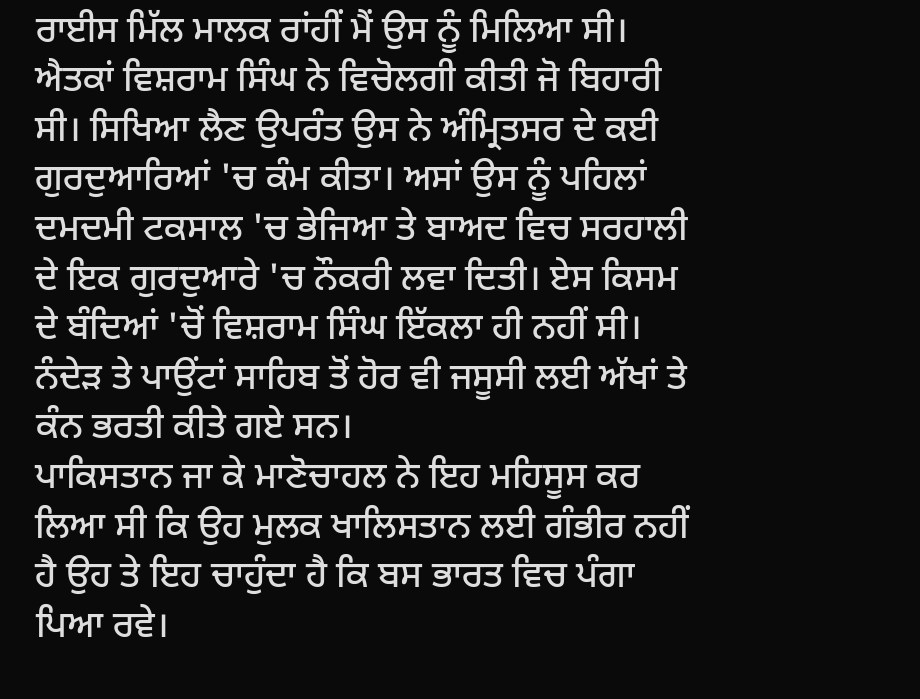ਰਾਈਸ ਮਿੱਲ ਮਾਲਕ ਰਾਂਹੀਂ ਮੈਂ ਉਸ ਨੂੰ ਮਿਲਿਆ ਸੀ। ਐਤਕਾਂ ਵਿਸ਼ਰਾਮ ਸਿੰਘ ਨੇ ਵਿਚੋਲਗੀ ਕੀਤੀ ਜੋ ਬਿਹਾਰੀ ਸੀ। ਸਿਖਿਆ ਲੈਣ ਉਪਰੰਤ ਉਸ ਨੇ ਅੰਮ੍ਰਿਤਸਰ ਦੇ ਕਈ ਗੁਰਦੁਆਰਿਆਂ 'ਚ ਕੰਮ ਕੀਤਾ। ਅਸਾਂ ਉਸ ਨੂੰ ਪਹਿਲਾਂ ਦਮਦਮੀ ਟਕਸਾਲ 'ਚ ਭੇਜਿਆ ਤੇ ਬਾਅਦ ਵਿਚ ਸਰਹਾਲੀ ਦੇ ਇਕ ਗੁਰਦੁਆਰੇ 'ਚ ਨੌਕਰੀ ਲਵਾ ਦਿਤੀ। ਏਸ ਕਿਸਮ ਦੇ ਬੰਦਿਆਂ 'ਚੋਂ ਵਿਸ਼ਰਾਮ ਸਿੰਘ ਇੱਕਲਾ ਹੀ ਨਹੀਂ ਸੀ। ਨੰਦੇੜ ਤੇ ਪਾਉਂਟਾਂ ਸਾਹਿਬ ਤੋਂ ਹੋਰ ਵੀ ਜਸੂਸੀ ਲਈ ਅੱਖਾਂ ਤੇ ਕੰਨ ਭਰਤੀ ਕੀਤੇ ਗਏ ਸਨ।
ਪਾਕਿਸਤਾਨ ਜਾ ਕੇ ਮਾਣੋਚਾਹਲ ਨੇ ਇਹ ਮਹਿਸੂਸ ਕਰ ਲਿਆ ਸੀ ਕਿ ਉਹ ਮੁਲਕ ਖਾਲਿਸਤਾਨ ਲਈ ਗੰਭੀਰ ਨਹੀਂ ਹੈ ਉਹ ਤੇ ਇਹ ਚਾਹੁੰਦਾ ਹੈ ਕਿ ਬਸ ਭਾਰਤ ਵਿਚ ਪੰਗਾ ਪਿਆ ਰਵੇ।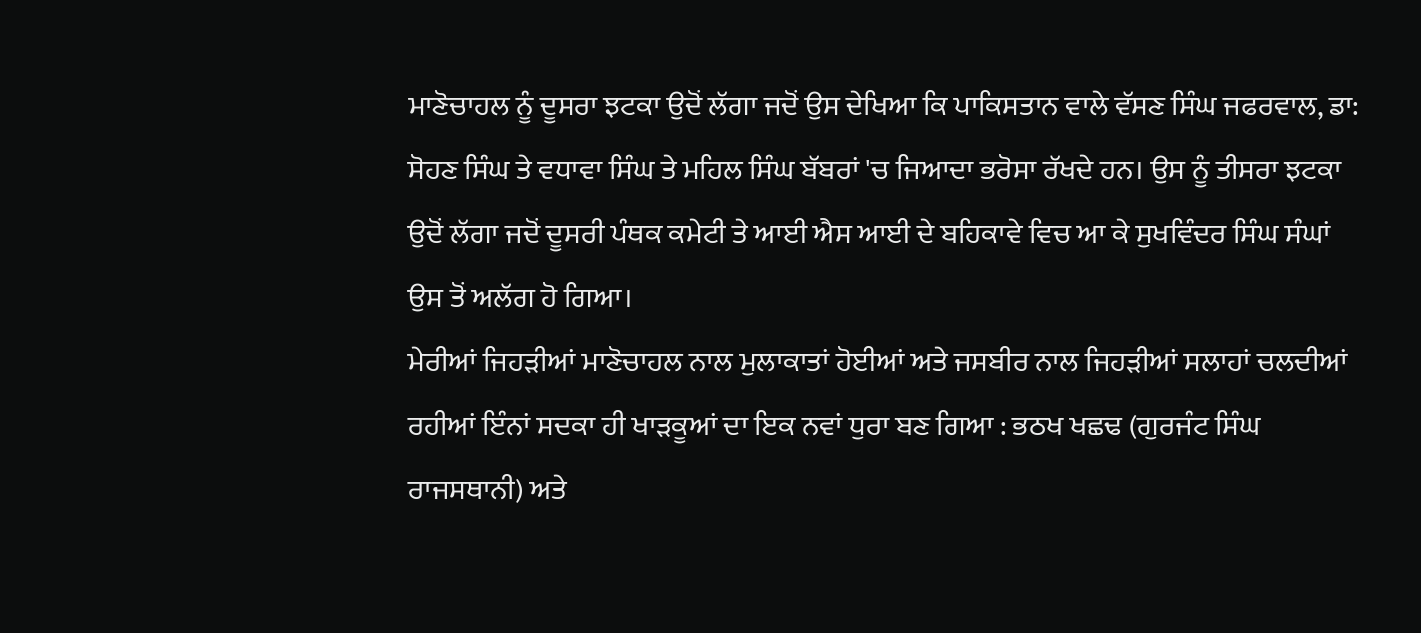ਮਾਣੋਚਾਹਲ ਨੂੰ ਦੂਸਰਾ ਝਟਕਾ ਉਦੋਂ ਲੱਗਾ ਜਦੋਂ ਉਸ ਦੇਖਿਆ ਕਿ ਪਾਕਿਸਤਾਨ ਵਾਲੇ ਵੱਸਣ ਸਿੰਘ ਜਫਰਵਾਲ, ਡਾ: ਸੋਹਣ ਸਿੰਘ ਤੇ ਵਧਾਵਾ ਸਿੰਘ ਤੇ ਮਹਿਲ ਸਿੰਘ ਬੱਬਰਾਂ 'ਚ ਜਿਆਦਾ ਭਰੋਸਾ ਰੱਖਦੇ ਹਨ। ਉਸ ਨੂੰ ਤੀਸਰਾ ਝਟਕਾ ਉਦੋਂ ਲੱਗਾ ਜਦੋਂ ਦੂਸਰੀ ਪੰਥਕ ਕਮੇਟੀ ਤੇ ਆਈ ਐਸ ਆਈ ਦੇ ਬਹਿਕਾਵੇ ਵਿਚ ਆ ਕੇ ਸੁਖਵਿੰਦਰ ਸਿੰਘ ਸੰਘਾਂ ਉਸ ਤੋਂ ਅਲੱਗ ਹੋ ਗਿਆ।
ਮੇਰੀਆਂ ਜਿਹੜੀਆਂ ਮਾਣੋਚਾਹਲ ਨਾਲ ਮੁਲਾਕਾਤਾਂ ਹੋਈਆਂ ਅਤੇ ਜਸਬੀਰ ਨਾਲ ਜਿਹੜੀਆਂ ਸਲਾਹਾਂ ਚਲਦੀਆਂ ਰਹੀਆਂ ਇੰਨਾਂ ਸਦਕਾ ਹੀ ਖਾੜਕੂਆਂ ਦਾ ਇਕ ਨਵਾਂ ਧੁਰਾ ਬਣ ਗਿਆ : ਭਠਖ ਖਛਢ (ਗੁਰਜੰਟ ਸਿੰਘ ਰਾਜਸਥਾਨੀ) ਅਤੇ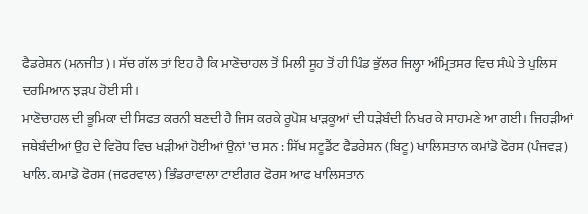ਫੈਡਰੇਸ਼ਨ (ਮਨਜੀਤ)। ਸੱਚ ਗੱਲ ਤਾਂ ਇਹ ਹੈ ਕਿ ਮਾਣੋਚਾਹਲ ਤੋਂ ਮਿਲੀ ਸੂਹ ਤੋਂ ਹੀ ਪਿੰਡ ਭੁੱਲਰ ਜਿਲ੍ਹਾ ਅੰਮ੍ਰਿਤਸਰ ਵਿਚ ਸੰਘੇ ਤੇ ਪੁਲਿਸ ਦਰਮਿਆਨ ਝੜਪ ਹੋਈ ਸੀ।
ਮਾਣੋਚਾਹਲ ਦੀ ਭੂਮਿਕਾ ਦੀ ਸਿਫਤ ਕਰਨੀ ਬਣਦੀ ਹੈ ਜਿਸ ਕਰਕੇ ਰੂਪੋਸ਼ ਖਾੜਕੂਆਂ ਦੀ ਧੜੇਬੰਦੀ ਨਿਖਰ ਕੇ ਸਾਹਮਣੇ ਆ ਗਈ। ਜਿਹੜੀਆਂ ਜਥੇਬੰਦੀਆਂ ਉਹ ਦੇ ਵਿਰੋਧ ਵਿਚ ਖੜੀਆਂ ਹੋਈਆਂ ਉਨਾਂ 'ਚ ਸਨ : ਸਿੱਖ ਸਟੂਡੈਂਟ ਫੈਡਰੇਸ਼ਨ (ਬਿਟੂ) ਖਾਲਿਸਤਾਨ ਕਮਾਂਡੋ ਫੋਰਸ (ਪੰਜਵੜ) ਖਾਲਿ. ਕਮਾਡੋ ਫੋਰਸ (ਜਫਰਵਾਲ) ਭਿੰਡਰਾਵਾਲਾ ਟਾਈਗਰ ਫੋਰਸ ਆਫ ਖਾਲਿਸਤਾਨ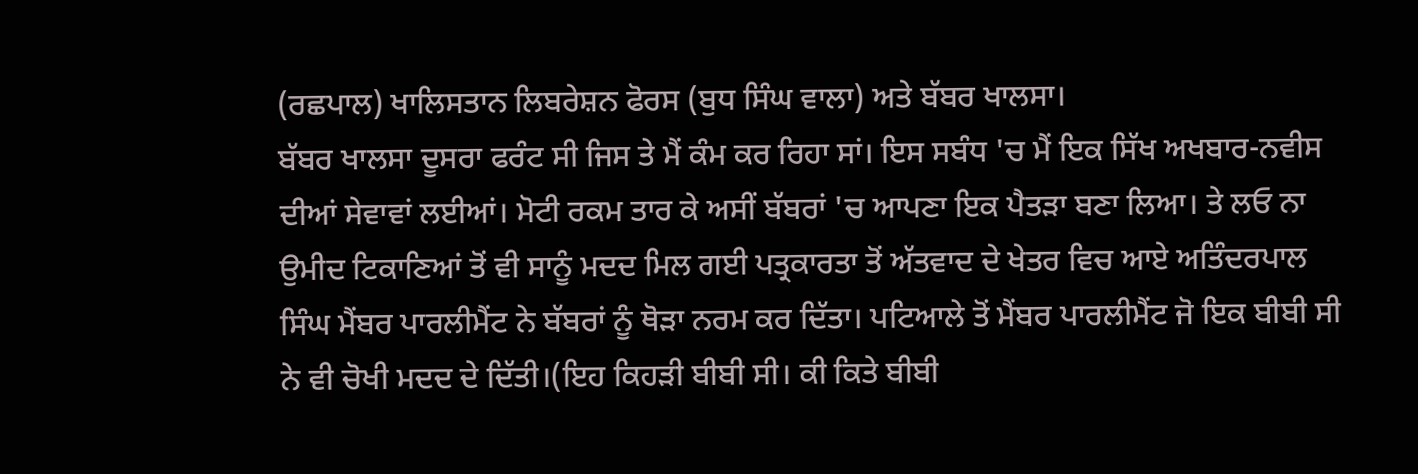(ਰਛਪਾਲ) ਖਾਲਿਸਤਾਨ ਲਿਬਰੇਸ਼ਨ ਫੋਰਸ (ਬੁਧ ਸਿੰਘ ਵਾਲਾ) ਅਤੇ ਬੱਬਰ ਖਾਲਸਾ।
ਬੱਬਰ ਖਾਲਸਾ ਦੂਸਰਾ ਫਰੰਟ ਸੀ ਜਿਸ ਤੇ ਮੈਂ ਕੰਮ ਕਰ ਰਿਹਾ ਸਾਂ। ਇਸ ਸਬੰਧ 'ਚ ਮੈਂ ਇਕ ਸਿੱਖ ਅਖਬਾਰ-ਨਵੀਸ ਦੀਆਂ ਸੇਵਾਵਾਂ ਲਈਆਂ। ਮੋਟੀ ਰਕਮ ਤਾਰ ਕੇ ਅਸੀਂ ਬੱਬਰਾਂ 'ਚ ਆਪਣਾ ਇਕ ਪੈਤੜਾ ਬਣਾ ਲਿਆ। ਤੇ ਲਓ ਨਾ ਉਮੀਦ ਟਿਕਾਣਿਆਂ ਤੋਂ ਵੀ ਸਾਨੂੰ ਮਦਦ ਮਿਲ ਗਈ ਪਤ੍ਰਕਾਰਤਾ ਤੋਂ ਅੱਤਵਾਦ ਦੇ ਖੇਤਰ ਵਿਚ ਆਏ ਅਤਿੰਦਰਪਾਲ ਸਿੰਘ ਮੈਂਬਰ ਪਾਰਲੀਮੈਂਟ ਨੇ ਬੱਬਰਾਂ ਨੂੰ ਥੋੜਾ ਨਰਮ ਕਰ ਦਿੱਤਾ। ਪਟਿਆਲੇ ਤੋਂ ਮੈਂਬਰ ਪਾਰਲੀਮੈਂਟ ਜੋ ਇਕ ਬੀਬੀ ਸੀ ਨੇ ਵੀ ਚੋਖੀ ਮਦਦ ਦੇ ਦਿੱਤੀ।(ਇਹ ਕਿਹੜੀ ਬੀਬੀ ਸੀ। ਕੀ ਕਿਤੇ ਬੀਬੀ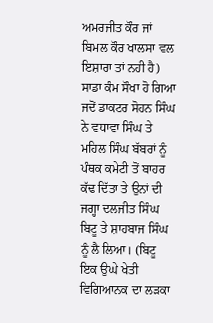ਅਮਰਜੀਤ ਕੌਰ ਜਾਂ ਬਿਮਲ ਕੌਰ ਖਾਲਸਾ ਵਲ ਇਸ਼ਾਰਾ ਤਾਂ ਨਹੀ ਹੈ)
ਸਾਡਾ ਕੰਮ ਸੌਖਾ ਹੋ ਗਿਆ ਜਦੋਂ ਡਾਕਟਰ ਸੋਹਨ ਸਿੰਘ ਨੇ ਵਧਾਵਾ ਸਿੰਘ ਤੇ ਮਹਿਲ ਸਿੰਘ ਬੱਬਰਾਂ ਨੂੰ ਪੰਥਕ ਕਮੇਟੀ ਤੋਂ ਬਾਹਰ ਕੱਢ ਦਿੱਤਾ ਤੇ ਉਨਾਂ ਦੀ ਜਗ੍ਹਾ ਦਲਜੀਤ ਸਿੰਘ ਬਿਟੂ ਤੇ ਸ਼ਾਹਬਾਜ ਸਿੰਘ ਨੂੰ ਲੈ ਲਿਆ। (ਬਿਟੂ ਇਕ ਉਘੇ ਖੇਤੀ ਵਿਗਿਆਨਕ ਦਾ ਲੜਕਾ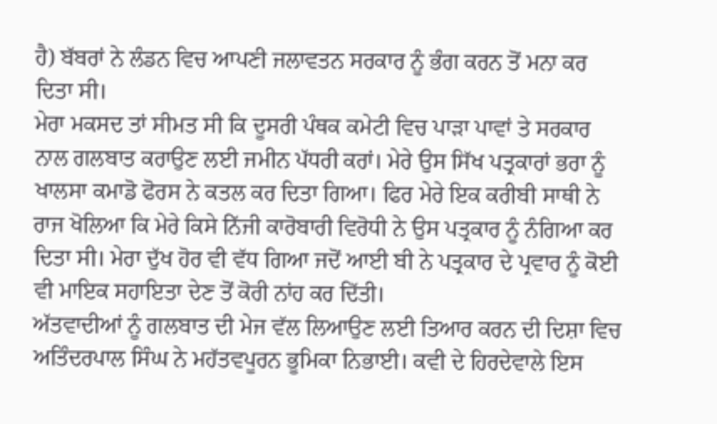ਹੈ) ਬੱਬਰਾਂ ਨੇ ਲੰਡਨ ਵਿਚ ਆਪਣੀ ਜਲਾਵਤਨ ਸਰਕਾਰ ਨੂੰ ਭੰਗ ਕਰਨ ਤੋਂ ਮਨਾ ਕਰ ਦਿਤਾ ਸੀ।
ਮੇਰਾ ਮਕਸਦ ਤਾਂ ਸੀਮਤ ਸੀ ਕਿ ਦੂਸਰੀ ਪੰਥਕ ਕਮੇਟੀ ਵਿਚ ਪਾੜਾ ਪਾਵਾਂ ਤੇ ਸਰਕਾਰ ਨਾਲ ਗਲਬਾਤ ਕਰਾਉਣ ਲਈ ਜਮੀਨ ਪੱਧਰੀ ਕਰਾਂ। ਮੇਰੇ ਉਸ ਸਿੱਖ ਪਤ੍ਰਕਾਰਾਂ ਭਰਾ ਨੂੰ ਖਾਲਸਾ ਕਮਾਡੋ ਫੋਰਸ ਨੇ ਕਤਲ ਕਰ ਦਿਤਾ ਗਿਆ। ਫਿਰ ਮੇਰੇ ਇਕ ਕਰੀਬੀ ਸਾਥੀ ਨੇ ਰਾਜ ਖੋਲਿਆ ਕਿ ਮੇਰੇ ਕਿਸੇ ਨਿੱਜੀ ਕਾਰੋਬਾਰੀ ਵਿਰੋਧੀ ਨੇ ਉਸ ਪਤ੍ਰਕਾਰ ਨੂੰ ਨੰਗਿਆ ਕਰ ਦਿਤਾ ਸੀ। ਮੇਰਾ ਦੁੱਖ ਹੋਰ ਵੀ ਵੱਧ ਗਿਆ ਜਦੋਂ ਆਈ ਬੀ ਨੇ ਪਤ੍ਰਕਾਰ ਦੇ ਪ੍ਰਵਾਰ ਨੂੰ ਕੋਈ ਵੀ ਮਾਇਕ ਸਹਾਇਤਾ ਦੇਣ ਤੋਂ ਕੋਰੀ ਨਾਂਹ ਕਰ ਦਿੱਤੀ।
ਅੱਤਵਾਦੀਆਂ ਨੂੰ ਗਲਬਾਤ ਦੀ ਮੇਜ ਵੱਲ ਲਿਆਉਣ ਲਈ ਤਿਆਰ ਕਰਨ ਦੀ ਦਿਸ਼ਾ ਵਿਚ ਅਤਿੰਦਰਪਾਲ ਸਿੰਘ ਨੇ ਮਹੱਤਵਪੂਰਨ ਭੂਮਿਕਾ ਨਿਭਾਈ। ਕਵੀ ਦੇ ਹਿਰਦੇਵਾਲੇ ਇਸ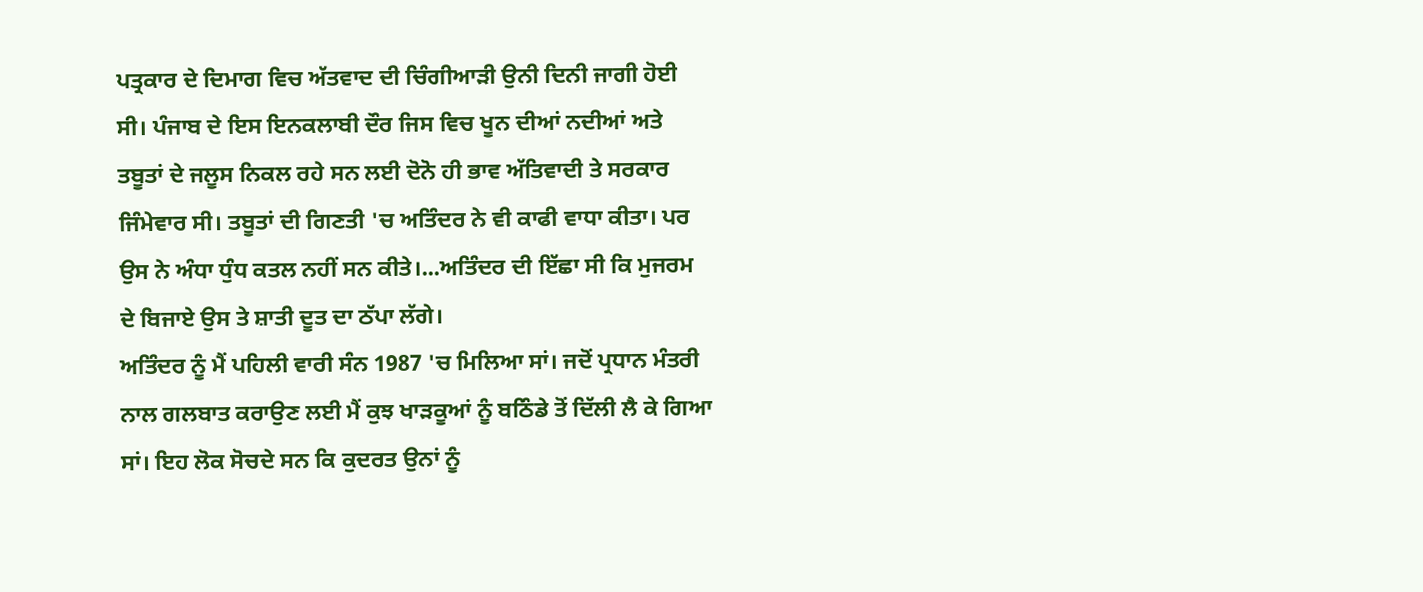ਪਤ੍ਰਕਾਰ ਦੇ ਦਿਮਾਗ ਵਿਚ ਅੱਤਵਾਦ ਦੀ ਚਿੰਗੀਆੜੀ ਉਨੀ ਦਿਨੀ ਜਾਗੀ ਹੋਈ ਸੀ। ਪੰਜਾਬ ਦੇ ਇਸ ਇਨਕਲਾਬੀ ਦੌਰ ਜਿਸ ਵਿਚ ਖੂਨ ਦੀਆਂ ਨਦੀਆਂ ਅਤੇ ਤਬੂਤਾਂ ਦੇ ਜਲੂਸ ਨਿਕਲ ਰਹੇ ਸਨ ਲਈ ਦੋਨੋ ਹੀ ਭਾਵ ਅੱਤਿਵਾਦੀ ਤੇ ਸਰਕਾਰ ਜਿੰਮੇਵਾਰ ਸੀ। ਤਬੂਤਾਂ ਦੀ ਗਿਣਤੀ 'ਚ ਅਤਿੰਦਰ ਨੇ ਵੀ ਕਾਫੀ ਵਾਧਾ ਕੀਤਾ। ਪਰ ਉਸ ਨੇ ਅੰਧਾ ਧੁੰਧ ਕਤਲ ਨਹੀਂ ਸਨ ਕੀਤੇ।...ਅਤਿੰਦਰ ਦੀ ਇੱਛਾ ਸੀ ਕਿ ਮੁਜਰਮ ਦੇ ਬਿਜਾਏ ਉਸ ਤੇ ਸ਼ਾਤੀ ਦੂਤ ਦਾ ਠੱਪਾ ਲੱਗੇ।
ਅਤਿੰਦਰ ਨੂੰ ਮੈਂ ਪਹਿਲੀ ਵਾਰੀ ਸੰਨ 1987 'ਚ ਮਿਲਿਆ ਸਾਂ। ਜਦੋਂ ਪ੍ਰਧਾਨ ਮੰਤਰੀ ਨਾਲ ਗਲਬਾਤ ਕਰਾਉਣ ਲਈ ਮੈਂ ਕੁਝ ਖਾੜਕੂਆਂ ਨੂੰ ਬਠਿੰਡੇ ਤੋਂ ਦਿੱਲੀ ਲੈ ਕੇ ਗਿਆ ਸਾਂ। ਇਹ ਲੋਕ ਸੋਚਦੇ ਸਨ ਕਿ ਕੁਦਰਤ ਉਨਾਂ ਨੂੰ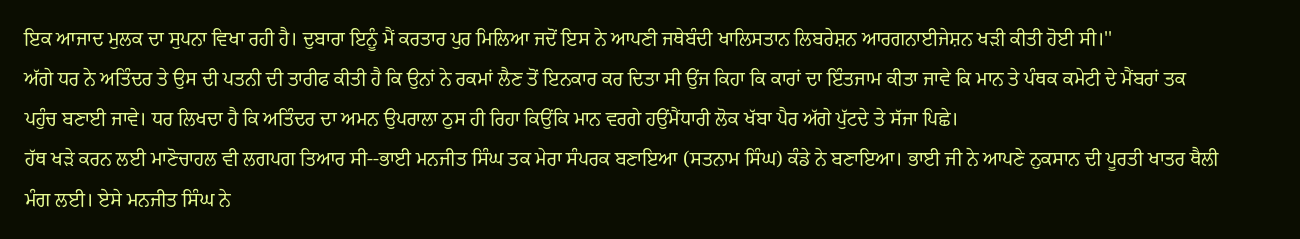ਇਕ ਆਜਾਦ ਮੁਲਕ ਦਾ ਸੁਪਨਾ ਵਿਖਾ ਰਹੀ ਹੈ। ਦੁਬਾਰਾ ਇਨੂੰ ਮੈਂ ਕਰਤਾਰ ਪੁਰ ਮਿਲਿਆ ਜਦੋਂ ਇਸ ਨੇ ਆਪਣੀ ਜਥੇਬੰਦੀ ਖਾਲਿਸਤਾਨ ਲਿਬਰੇਸ਼ਨ ਆਰਗਨਾਈਜੇਸ਼ਨ ਖੜੀ ਕੀਤੀ ਹੋਈ ਸੀ।''
ਅੱਗੇ ਧਰ ਨੇ ਅਤਿੰਦਰ ਤੇ ਉਸ ਦੀ ਪਤਨੀ ਦੀ ਤਾਰੀਫ ਕੀਤੀ ਹੈ ਕਿ ਉਨਾਂ ਨੇ ਰਕਮਾਂ ਲੈਣ ਤੋਂ ਇਨਕਾਰ ਕਰ ਦਿਤਾ ਸੀ ਉਂਜ ਕਿਹਾ ਕਿ ਕਾਰਾਂ ਦਾ ਇੰਤਜਾਮ ਕੀਤਾ ਜਾਵੇ ਕਿ ਮਾਨ ਤੇ ਪੰਥਕ ਕਮੇਟੀ ਦੇ ਮੈਂਬਰਾਂ ਤਕ ਪਹੁੰਚ ਬਣਾਈ ਜਾਵੇ। ਧਰ ਲਿਖਦਾ ਹੈ ਕਿ ਅਤਿੰਦਰ ਦਾ ਅਮਨ ਉਪਰਾਲਾ ਠੁਸ ਹੀ ਰਿਹਾ ਕਿਉਂਕਿ ਮਾਨ ਵਰਗੇ ਹਉਂਮੈਂਧਾਰੀ ਲੋਕ ਖੱਬਾ ਪੈਰ ਅੱਗੇ ਪੁੱਟਦੇ ਤੇ ਸੱਜਾ ਪਿਛੇ।
ਹੱਥ ਖੜੇ ਕਰਨ ਲਈ ਮਾਣੋਚਾਹਲ ਵੀ ਲਗਪਗ ਤਿਆਰ ਸੀ--ਭਾਈ ਮਨਜੀਤ ਸਿੰਘ ਤਕ ਮੇਰਾ ਸੰਪਰਕ ਬਣਾਇਆ (ਸਤਨਾਮ ਸਿੰਘ) ਕੰਡੇ ਨੇ ਬਣਾਇਆ। ਭਾਈ ਜੀ ਨੇ ਆਪਣੇ ਨੁਕਸਾਨ ਦੀ ਪੂਰਤੀ ਖਾਤਰ ਥੈਲੀ ਮੰਗ ਲਈ। ਏਸੇ ਮਨਜੀਤ ਸਿੰਘ ਨੇ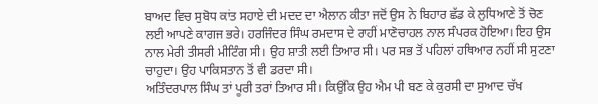ਬਾਅਦ ਵਿਚ ਸੁਬੋਧ ਕਾਂਤ ਸਹਾਏ ਦੀ ਮਦਦ ਦਾ ਐਲਾਨ ਕੀਤਾ ਜਦੋਂ ਉਸ ਨੇ ਬਿਹਾਰ ਛੱਡ ਕੇ ਲੁਧਿਆਣੇ ਤੋਂ ਚੋਣ ਲਈ ਆਪਣੇ ਕਾਗਜ ਭਰੇ। ਹਰਜਿੰਦਰ ਸਿੰਘ ਰਮਦਾਸ ਦੇ ਰਾਹੀਂ ਮਾਣੋਚਾਹਲ ਨਾਲ ਸੰਪਰਕ ਹੋਇਆ। ਇਹ ਉਸ ਨਾਲ ਮੇਰੀ ਤੀਸਰੀ ਮੀਟਿੰਗ ਸੀ। ਉਹ ਸ਼ਾਤੀ ਲਈ ਤਿਆਰ ਸੀ। ਪਰ ਸਭ ਤੋਂ ਪਹਿਲਾਂ ਹਥਿਆਰ ਨਹੀਂ ਸੀ ਸੁਟਣਾ ਚਾਹੁਦਾ। ਉਹ ਪਾਕਿਸਤਾਨ ਤੋਂ ਵੀ ਡਰਦਾ ਸੀ।
ਅਤਿੰਦਰਪਾਲ ਸਿੰਘ ਤਾਂ ਪੂਰੀ ਤਰਾਂ ਤਿਆਰ ਸੀ। ਕਿਉਂਕਿ ਉਹ ਐਮ ਪੀ ਬਣ ਕੇ ਕੁਰਸੀ ਦਾ ਸੁਆਦ ਚੱਖ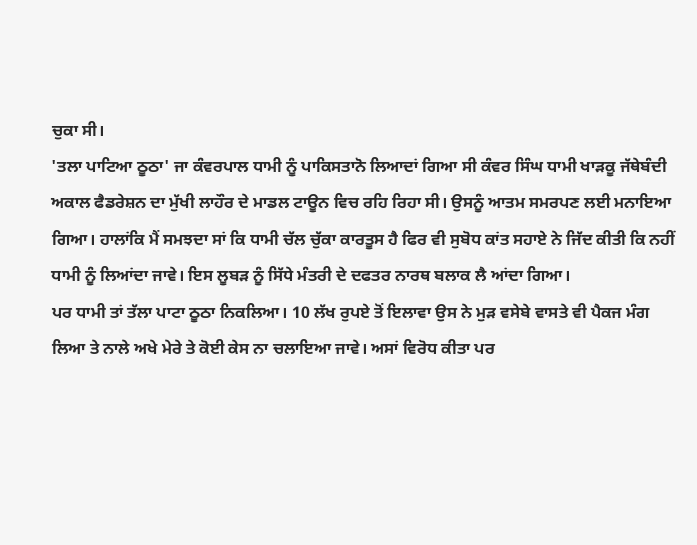ਚੁਕਾ ਸੀ।
'ਤਲਾ ਪਾਟਿਆ ਠੂਠਾ' ਜਾ ਕੰਵਰਪਾਲ ਧਾਮੀ ਨੂੰ ਪਾਕਿਸਤਾਨੋ ਲਿਆਦਾਂ ਗਿਆ ਸੀ ਕੰਵਰ ਸਿੰਘ ਧਾਮੀ ਖਾੜਕੂ ਜੱਥੇਬੰਦੀ ਅਕਾਲ ਫੈਡਰੇਸ਼ਨ ਦਾ ਮੁੱਖੀ ਲਾਹੌਰ ਦੇ ਮਾਡਲ ਟਾਊਨ ਵਿਚ ਰਹਿ ਰਿਹਾ ਸੀ। ਉਸਨੂੰ ਆਤਮ ਸਮਰਪਣ ਲਈ ਮਨਾਇਆ ਗਿਆ। ਹਾਲਾਂਕਿ ਮੈਂ ਸਮਝਦਾ ਸਾਂ ਕਿ ਧਾਮੀ ਚੱਲ ਚੁੱਕਾ ਕਾਰਤੂਸ ਹੈ ਫਿਰ ਵੀ ਸੁਬੋਧ ਕਾਂਤ ਸਹਾਏ ਨੇ ਜਿੱਦ ਕੀਤੀ ਕਿ ਨਹੀਂ ਧਾਮੀ ਨੂੰ ਲਿਆਂਦਾ ਜਾਵੇ। ਇਸ ਲੂਬੜ ਨੂੰ ਸਿੱਧੇ ਮੰਤਰੀ ਦੇ ਦਫਤਰ ਨਾਰਥ ਬਲਾਕ ਲੈ ਆਂਦਾ ਗਿਆ।
ਪਰ ਧਾਮੀ ਤਾਂ ਤੱਲਾ ਪਾਟਾ ਠੂਠਾ ਨਿਕਲਿਆ। 10 ਲੱਖ ਰੁਪਏ ਤੋਂ ਇਲਾਵਾ ਉਸ ਨੇ ਮੁੜ ਵਸੇਬੇ ਵਾਸਤੇ ਵੀ ਪੈਕਜ ਮੰਗ ਲਿਆ ਤੇ ਨਾਲੇ ਅਖੇ ਮੇਰੇ ਤੇ ਕੋਈ ਕੇਸ ਨਾ ਚਲਾਇਆ ਜਾਵੇ। ਅਸਾਂ ਵਿਰੋਧ ਕੀਤਾ ਪਰ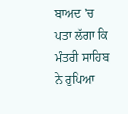ਬਾਅਦ 'ਚ ਪਤਾ ਲੱਗਾ ਕਿ ਮੰਤਰੀ ਸਾਹਿਬ ਨੇ ਰੁਪਿਆ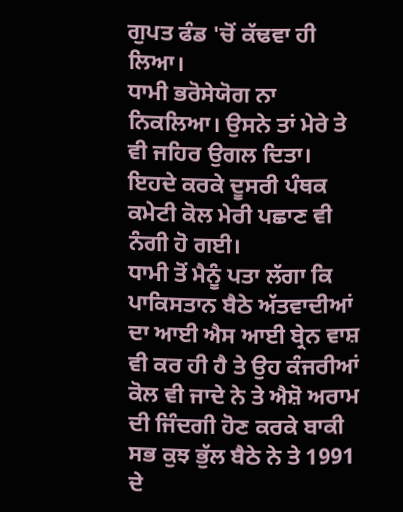ਗੁਪਤ ਫੰਡ 'ਚੋਂ ਕੱਢਵਾ ਹੀ ਲਿਆ।
ਧਾਮੀ ਭਰੋਸੇਯੋਗ ਨਾ ਨਿਕਲਿਆ। ਉਸਨੇ ਤਾਂ ਮੇਰੇ ਤੇ ਵੀ ਜਹਿਰ ਉਗਲ ਦਿਤਾ। ਇਹਦੇ ਕਰਕੇ ਦੂਸਰੀ ਪੰਥਕ ਕਮੇਟੀ ਕੋਲ ਮੇਰੀ ਪਛਾਣ ਵੀ ਨੰਗੀ ਹੋ ਗਈ।
ਧਾਮੀ ਤੋਂ ਮੈਨੂੰ ਪਤਾ ਲੱਗਾ ਕਿ ਪਾਕਿਸਤਾਨ ਬੈਠੇ ਅੱਤਵਾਦੀਆਂ ਦਾ ਆਈ ਐਸ ਆਈ ਬ੍ਰੇਨ ਵਾਸ਼ ਵੀ ਕਰ ਹੀ ਹੈ ਤੇ ਉਹ ਕੰਜਰੀਆਂ ਕੋਲ ਵੀ ਜਾਦੇ ਨੇ ਤੇ ਐਸ਼ੋ ਅਰਾਮ ਦੀ ਜਿੰਦਗੀ ਹੋਣ ਕਰਕੇ ਬਾਕੀ ਸਭ ਕੁਝ ਭੁੱਲ ਬੈਠੇ ਨੇ ਤੇ 1991 ਦੇ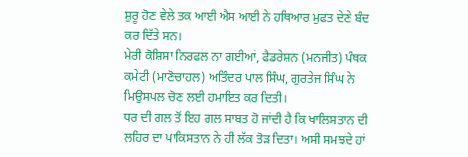ਸ਼ੁਰੂ ਹੋਣ ਵੇਲੇ ਤਕ ਆਈ ਐਸ ਆਈ ਨੇ ਹਥਿਆਰ ਮੁਫਤ ਦੇਣੇ ਬੰਦ ਕਰ ਦਿੱਤੇ ਸਨ।
ਮੇਰੀ ਕੋਸ਼ਿਸਾ ਨਿਰਫਲ ਨਾ ਗਈਆਂ, ਫੈਡਰੇਸ਼ਨ (ਮਨਜੀਤ) ਪੰਥਕ ਕਮੇਟੀ (ਮਾਣੋਚਾਹਲ) ਅਤਿੰਦਰ ਪਾਲ ਸਿੰਘ, ਗੁਰਤੇਜ ਸਿੰਘ ਨੇ ਮਿਉਸਪਲ ਚੋਣ ਲਈ ਹਮਾਇਤ ਕਰ ਦਿਤੀ।
ਧਰ ਦੀ ਗਲ ਤੋਂ ਇਹ ਗਲ ਸਾਬਤ ਹੋ ਜਾਂਦੀ ਹੈ ਕਿ ਖਾਲਿਸਤਾਨ ਦੀ ਲਹਿਰ ਦਾ ਪਾਕਿਸਤਾਨ ਨੇ ਹੀ ਲੱਕ ਤੋੜ ਦਿਤਾ। ਅਸੀ ਸਮਝਦੇ ਹਾਂ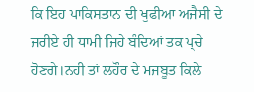ਕਿ ਇਹ ਪਾਕਿਸਤਾਨ ਦੀ ਖੁਫੀਆ ਅਜੈਸੀ ਦੇ ਜਰੀਏ ਹੀ ਧਾਮੀ ਜਿਹੇ ਬੰਦਿਆਂ ਤਕ ਪ੍‍ਚੇ ਹੋਣਗੇ।ਨਹੀ ਤਾਂ ਲਹੌਰ ਦੇ ਮਜਬੂਤ ਕਿਲੇ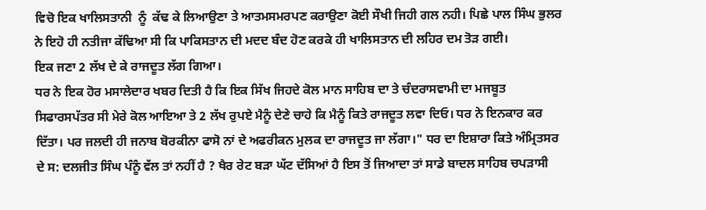ਵਿਚੋ ਇਕ ਖਾਲਿਸਤਾਨੀ  ਨੂੰ  ਕੱਢ ਕੇ ਲਿਆਉਣਾ ਤੇ ਆਤਮਸਮਰਪਣ ਕਰਾਉਣਾ ਕੋਈ ਸੌਖੀ ਜਿਹੀ ਗਲ ਨਹੀ। ਪਿਛੇ ਪਾਲ ਸਿੰਘ ਭੁਲਰ ਨੇ ਇਹੋ ਹੀ ਨਤੀਜਾ ਕੱਢਿਆ ਸੀ ਕਿ ਪਾਕਿਸਤਾਨ ਦੀ ਮਦਦ ਬੰਦ ਹੋਣ ਕਰਕੇ ਹੀ ਖਾਲਿਸਤਾਨ ਦੀ ਲਹਿਰ ਦਮ ਤੋੜ ਗਈ।
ਇਕ ਜਣਾ 2 ਲੱਖ ਦੇ ਕੇ ਰਾਜਦੂਤ ਲੱਗ ਗਿਆ।
ਧਰ ਨੇ ਇਕ ਹੋਰ ਮਸਾਲੇਦਾਰ ਖਬਰ ਦਿਤੀ ਹੈ ਕਿ ਇਕ ਸਿੱਖ ਜਿਹਦੇ ਕੋਲ ਮਾਨ ਸਾਹਿਬ ਦਾ ਤੇ ਚੰਦਰਾਸਵਾਮੀ ਦਾ ਮਜਬੂਤ ਸਿਫਾਰਸਪੱਤਰ ਸੀ ਮੇਰੇ ਕੋਲ ਆਇਆ ਤੇ 2 ਲੱਖ ਰੁਪਏ ਮੈਨੂੰ ਦੇਣੇ ਚਾਹੇ ਕਿ ਮੈਨੂੰ ਕਿਤੇ ਰਾਜਦੂਤ ਲਵਾ ਦਿਓ। ਧਰ ਨੇ ਇਨਕਾਰ ਕਰ ਦਿੱਤਾ। ਪਰ ਜਲਦੀ ਹੀ ਜਨਾਬ ਬੋਰਕੀਨਾ ਫਾਸੋ ਨਾਂ ਦੇ ਅਫਰੀਕਨ ਮੁਲਕ ਦਾ ਰਾਜਦੂਤ ਜਾ ਲੱਗਾ।" ਧਰ ਦਾ ਇਸ਼ਾਰਾ ਕਿਤੇ ਅੰਮ੍ਰਿਤਸਰ ਦੇ ਸ: ਦਲਜੀਤ ਸਿੰਘ ਪੰਨੂੰ ਵੱਲ ਤਾਂ ਨਹੀਂ ਹੈ ? ਖੈਰ ਰੇਟ ਬੜਾ ਘੱਟ ਦੱਸਿਆਂ ਹੈ ਇਸ ਤੋਂ ਜਿਆਦਾ ਤਾਂ ਸਾਡੇ ਬਾਦਲ ਸਾਹਿਬ ਚਪੜਾਸੀ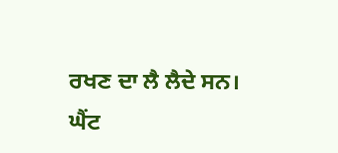ਰਖਣ ਦਾ ਲੈ ਲੈਦੇ ਸਨ।
ਘੈਂਟ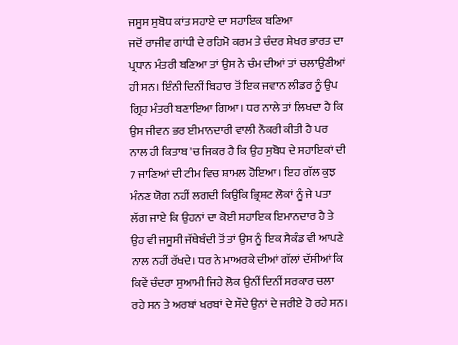ਜਸੂਸ ਸੁਬੋਧ ਕਾਂਤ ਸਹਾਏ ਦਾ ਸਹਾਇਕ ਬਣਿਆ
ਜਦੋਂ ਰਾਜੀਵ ਗਾਂਧੀ ਦੇ ਰਹਿਮੋ ਕਰਮ ਤੇ ਚੰਦਰ ਸ਼ੇਖਰ ਭਾਰਤ ਦਾ ਪ੍ਰਧਾਨ ਮੰਤਰੀ ਬਣਿਆ ਤਾਂ ਉਸ ਨੇ ਚੰਮ ਦੀਆਂ ਤਾਂ ਚਲਾਉਣੀਆਂ ਹੀ ਸਨ। ਇੰਨੀ ਦਿਨੀਂ ਬਿਹਾਰ ਤੋਂ ਇਕ ਜਵਾਨ ਲੀਡਰ ਨੂੰ ਉਪ ਗ੍ਰਿਹ ਮੰਤਰੀ ਬਣਾਇਆ ਗਿਆ। ਧਰ ਨਾਲੇ ਤਾਂ ਲਿਖਦਾ ਹੈ ਕਿ ਉਸ ਜੀਵਨ ਭਰ ਈਮਾਨਦਾਰੀ ਵਾਲੀ ਨੌਕਰੀ ਕੀਤੀ ਹੈ ਪਰ ਨਾਲ ਹੀ ਕਿਤਾਬ 'ਚ ਜਿਕਰ ਹੈ ਕਿ ਉਹ ਸੁਬੋਧ ਦੇ ਸਹਾਇਕਾਂ ਦੀ 7 ਜਾਣਿਆਂ ਦੀ ਟੀਮ ਵਿਚ ਸ਼ਾਮਲ ਹੋਇਆ। ਇਹ ਗੱਲ ਕੁਝ ਮੰਨਣ ਯੋਗ ਨਹੀਂ ਲਗਦੀ ਕਿਉਂਕਿ ਭ੍ਰਿਸ਼ਟ ਲੋਕਾਂ ਨੂੰ ਜੇ ਪਤਾ ਲੱਗ ਜਾਏ ਕਿ ਉਹਨਾਂ ਦਾ ਕੋਈ ਸਹਾਇਕ ਇਮਾਨਦਾਰ ਹੈ ਤੇ ਉਹ ਵੀ ਜਸੂਸੀ ਜੱਥੇਬੰਦੀ ਤੋਂ ਤਾਂ ਉਸ ਨੂੰ ਇਕ ਸੈਕੰਡ ਵੀ ਆਪਣੇ ਨਾਲ ਨਹੀਂ ਰੱਖਦੇ। ਧਰ ਨੇ ਮਾਅਰਕੇ ਦੀਆਂ ਗੱਲਾਂ ਦੱਸੀਆਂ ਕਿ ਕਿਵੇਂ ਚੰਦਰਾ ਸੁਆਮੀ ਜਿਹੇ ਲੋਕ ਉਨੀਂ ਦਿਨੀਂ ਸਰਕਾਰ ਚਲਾ ਰਹੇ ਸਨ ਤੇ ਅਰਬਾਂ ਖਰਬਾਂ ਦੇ ਸੌਦੇ ਉਨਾਂ ਦੇ ਜਰੀਏ ਹੋ ਰਹੇ ਸਨ।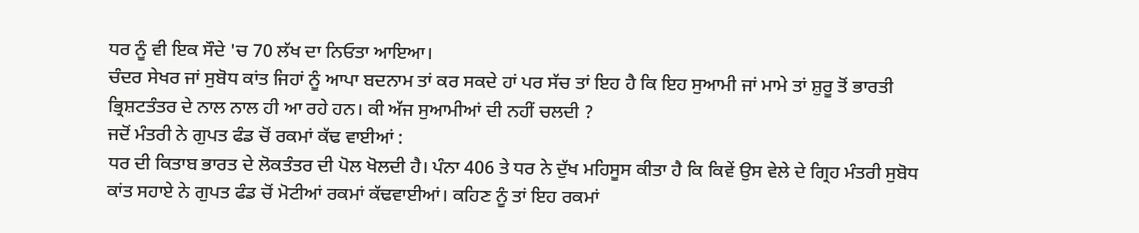ਧਰ ਨੂੰ ਵੀ ਇਕ ਸੌਦੇ 'ਚ 70 ਲੱਖ ਦਾ ਨਿਓਤਾ ਆਇਆ।
ਚੰਦਰ ਸੇਖਰ ਜਾਂ ਸੁਬੋਧ ਕਾਂਤ ਜਿਹਾਂ ਨੂੰ ਆਪਾ ਬਦਨਾਮ ਤਾਂ ਕਰ ਸਕਦੇ ਹਾਂ ਪਰ ਸੱਚ ਤਾਂ ਇਹ ਹੈ ਕਿ ਇਹ ਸੁਆਮੀ ਜਾਂ ਮਾਮੇ ਤਾਂ ਸ਼ੁਰੂ ਤੋਂ ਭਾਰਤੀ ਭ੍ਰਿਸ਼ਟਤੰਤਰ ਦੇ ਨਾਲ ਨਾਲ ਹੀ ਆ ਰਹੇ ਹਨ। ਕੀ ਅੱਜ ਸੁਆਮੀਆਂ ਦੀ ਨਹੀਂ ਚਲਦੀ ?
ਜਦੋਂ ਮੰਤਰੀ ਨੇ ਗੁਪਤ ਫੰਡ ਚੋਂ ਰਕਮਾਂ ਕੱਢ ਵਾਈਆਂ :
ਧਰ ਦੀ ਕਿਤਾਬ ਭਾਰਤ ਦੇ ਲੋਕਤੰਤਰ ਦੀ ਪੋਲ ਖੋਲਦੀ ਹੈ। ਪੰਨਾ 406 ਤੇ ਧਰ ਨੇ ਦੁੱਖ ਮਹਿਸੂਸ ਕੀਤਾ ਹੈ ਕਿ ਕਿਵੇਂ ਉਸ ਵੇਲੇ ਦੇ ਗ੍ਰਿਹ ਮੰਤਰੀ ਸੁਬੋਧ ਕਾਂਤ ਸਹਾਏ ਨੇ ਗੁਪਤ ਫੰਡ ਚੋਂ ਮੋਟੀਆਂ ਰਕਮਾਂ ਕੱਢਵਾਈਆਂ। ਕਹਿਣ ਨੂੰ ਤਾਂ ਇਹ ਰਕਮਾਂ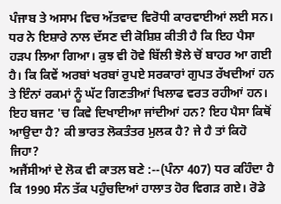ਪੰਜਾਬ ਤੇ ਅਸਾਮ ਵਿਚ ਅੱਤਵਾਦ ਵਿਰੋਧੀ ਕਾਰਵਾਈਆਂ ਲਈ ਸਨ। ਧਰ ਨੇ ਇਸ਼ਾਰੇ ਨਾਲ ਦੱਸਣ ਦੀ ਕੋਸ਼ਿਸ਼ ਕੀਤੀ ਹੈ ਕਿ ਇਹ ਪੈਸਾ ਹੜਪ ਲਿਆ ਗਿਆ। ਕੁਝ ਵੀ ਹੋਵੇ ਬਿੱਲੀ ਝੋਲੇ ਚੋਂ ਬਾਹਰ ਆ ਗਈ ਹੈ। ਕਿ ਕਿਵੇਂ ਅਰਬਾਂ ਖਰਬਾਂ ਰੁਪਏ ਸਰਕਾਰਾਂ ਗੁਪਤ ਰੱਖਦੀਆਂ ਹਨ ਤੇ ਇੰਨਾਂ ਰਕਮਾਂ ਨੂੰ ਘੱਟ ਗਿਣਤੀਆਂ ਖਿਲਾਫ ਵਰਤ ਰਹੀਆਂ ਹਨ। ਇਹ ਬਜਟ 'ਚ ਕਿਵੇ ਦਿਖਾਈਆ ਜਾਂਦੀਆਂ ਹਨ? ਇਹ ਪੈਸਾ ਕਿਥੋਂ ਆਉਦਾ ਹੈ? ਕੀ ਭਾਰਤ ਲੋਕਤੰਤਰ ਮੁਲਕ ਹੈ? ਜੇ ਹੈ ਤਾਂ ਕਿਹੋ ਜਿਹਾ?
ਅਜੈਂਸੀਆਂ ਦੇ ਲੋਕ ਵੀ ਕਾਤਲ ਬਣੇ :--(ਪੰਨਾ 407) ਧਰ ਕਹਿੰਦਾ ਹੈ ਕਿ 1990 ਸੰਨ ਤੱਕ ਪਹੁੰਚਦਿਆਂ ਹਾਲਾਤ ਹੋਰ ਵਿਗੜ ਗਏ। ਰੋਡੇ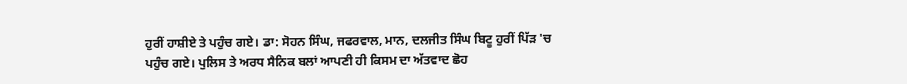ਹੁਰੀਂ ਹਾਸ਼ੀਏ ਤੇ ਪਹੁੰਚ ਗਏ। ਡਾ: ਸੋਹਨ ਸਿੰਘ, ਜਫਰਵਾਲ, ਮਾਨ, ਦਲਜੀਤ ਸਿੰਘ ਬਿਟੂ ਹੁਰੀਂ ਪਿੱੜ 'ਚ ਪਹੁੰਚ ਗਏ। ਪੁਲਿਸ ਤੇ ਅਰਧ ਸੈਨਿਕ ਬਲਾਂ ਆਪਣੀ ਹੀ ਕਿਸਮ ਦਾ ਅੱਤਵਾਦ ਛੋਹ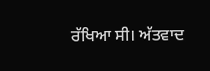ਰੱਖਿਆ ਸੀ। ਅੱਤਵਾਦ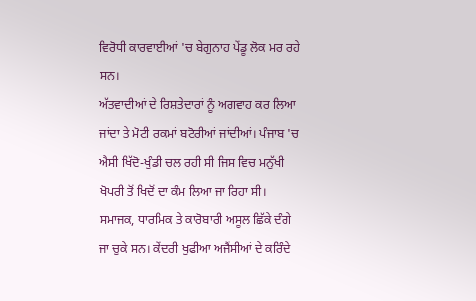ਵਿਰੋਧੀ ਕਾਰਵਾਈਆਂ 'ਚ ਬੇਗੁਨਾਹ ਪੇਂਡੂ ਲੋਕ ਮਰ ਰਹੇ ਸਨ।
ਅੱਤਵਾਦੀਆਂ ਦੇ ਰਿਸ਼ਤੇਦਾਰਾਂ ਨੂੰ ਅਗਵਾਹ ਕਰ ਲਿਆ ਜਾਂਦਾ ਤੇ ਮੋਟੀ ਰਕਮਾਂ ਬਟੋਰੀਆਂ ਜਾਂਦੀਆਂ। ਪੰਜਾਬ 'ਚ ਐਸੀ ਖਿੱਦੋ-ਖੁੰਡੀ ਚਲ ਰਹੀ ਸੀ ਜਿਸ ਵਿਚ ਮਨੁੱਖੀ ਖੋਪਰੀ ਤੋਂ ਖਿਦੋਂ ਦਾ ਕੰਮ ਲਿਆ ਜਾ ਰਿਹਾ ਸੀ। ਸਮਾਜਕ, ਧਾਰਮਿਕ ਤੇ ਕਾਰੋਬਾਰੀ ਅਸੂਲ ਛਿੱਕੇ ਦੰਗੇ ਜਾ ਚੁਕੇ ਸਨ। ਕੇਂਦਰੀ ਖੁਫੀਆ ਅਜੈਂਸੀਆਂ ਦੇ ਕਰਿੰਦੇ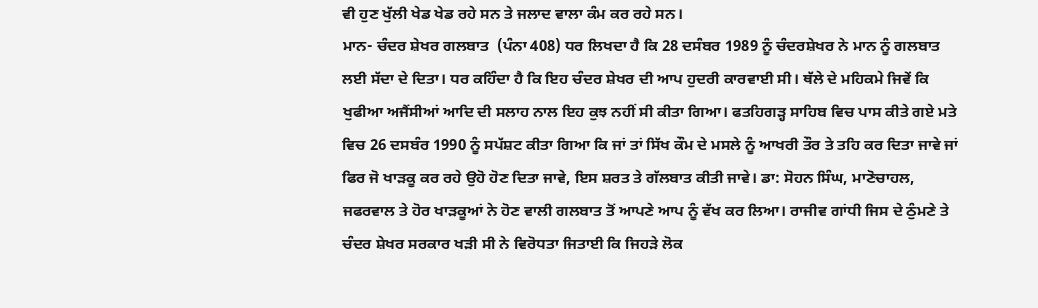ਵੀ ਹੁਣ ਖੁੱਲੀ ਖੇਡ ਖੇਡ ਰਹੇ ਸਨ ਤੇ ਜਲਾਦ ਵਾਲਾ ਕੰਮ ਕਰ ਰਹੇ ਸਨ।
ਮਾਨ- ਚੰਦਰ ਸ਼ੇਖਰ ਗਲਬਾਤ  (ਪੰਨਾ 408) ਧਰ ਲਿਖਦਾ ਹੈ ਕਿ 28 ਦਸੰਬਰ 1989 ਨੂੰ ਚੰਦਰਸ਼ੇਖਰ ਨੇ ਮਾਨ ਨੂੰ ਗਲਬਾਤ ਲਈ ਸੱਦਾ ਦੇ ਦਿਤਾ। ਧਰ ਕਹਿੰਦਾ ਹੈ ਕਿ ਇਹ ਚੰਦਰ ਸ਼ੇਖਰ ਦੀ ਆਪ ਹੁਦਰੀ ਕਾਰਵਾਈ ਸੀ। ਥੱਲੇ ਦੇ ਮਹਿਕਮੇ ਜਿਵੇਂ ਕਿ ਖੁਫੀਆ ਅਜੈਂਸੀਆਂ ਆਦਿ ਦੀ ਸਲਾਹ ਨਾਲ ਇਹ ਕੁਝ ਨਹੀਂ ਸੀ ਕੀਤਾ ਗਿਆ। ਫਤਹਿਗੜ੍ਹ ਸਾਹਿਬ ਵਿਚ ਪਾਸ ਕੀਤੇ ਗਏ ਮਤੇ ਵਿਚ 26 ਦਸਬੰਰ 1990 ਨੂੰ ਸਪੱਸ਼ਟ ਕੀਤਾ ਗਿਆ ਕਿ ਜਾਂ ਤਾਂ ਸਿੱਖ ਕੌਮ ਦੇ ਮਸਲੇ ਨੂੰ ਆਖਰੀ ਤੌਰ ਤੇ ਤਹਿ ਕਰ ਦਿਤਾ ਜਾਵੇ ਜਾਂ ਫਿਰ ਜੋ ਖਾੜਕੂ ਕਰ ਰਹੇ ਉਹੋ ਹੋਣ ਦਿਤਾ ਜਾਵੇ, ਇਸ ਸ਼ਰਤ ਤੇ ਗੱਲਬਾਤ ਕੀਤੀ ਜਾਵੇ। ਡਾ: ਸੋਹਨ ਸਿੰਘ, ਮਾਣੋਚਾਹਲ, ਜਫਰਵਾਲ ਤੇ ਹੋਰ ਖਾੜਕੂਆਂ ਨੇ ਹੋਣ ਵਾਲੀ ਗਲਬਾਤ ਤੋਂ ਆਪਣੇ ਆਪ ਨੂੰ ਵੱਖ ਕਰ ਲਿਆ। ਰਾਜੀਵ ਗਾਂਧੀ ਜਿਸ ਦੇ ਠੁੰਮਣੇ ਤੇ ਚੰਦਰ ਸ਼ੇਖਰ ਸਰਕਾਰ ਖੜੀ ਸੀ ਨੇ ਵਿਰੋਧਤਾ ਜਿਤਾਈ ਕਿ ਜਿਹੜੇ ਲੋਕ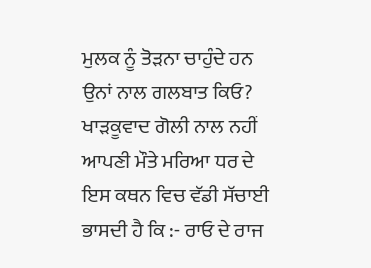ਮੁਲਕ ਨੂੰ ਤੋੜਨਾ ਚਾਹੁੰਦੇ ਹਨ ਉਨਾਂ ਨਾਲ ਗਲਬਾਤ ਕਿਓ?
ਖਾੜਕੂਵਾਦ ਗੋਲੀ ਨਾਲ ਨਹੀਂ ਆਪਣੀ ਮੌਤੇ ਮਰਿਆ ਧਰ ਦੇ ਇਸ ਕਥਨ ਵਿਚ ਵੱਡੀ ਸੱਚਾਈ ਭਾਸਦੀ ਹੈ ਕਿ :- ਰਾਓ ਦੇ ਰਾਜ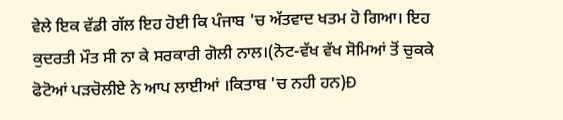ਵੇਲੇ ਇਕ ਵੱਡੀ ਗੱਲ ਇਹ ਹੋਈ ਕਿ ਪੰਜਾਬ 'ਚ ਅੱਤਵਾਦ ਖਤਮ ਹੋ ਗਿਆ। ਇਹ ਕੁਦਰਤੀ ਮੌਤ ਸੀ ਨਾ ਕੇ ਸਰਕਾਰੀ ਗੋਲੀ ਨਾਲ।(ਨੋਟ-ਵੱਖ ਵੱਖ ਸੋਮਿਆਂ ਤੋਂ ਚੁਕਕੇ ਫੋਟੋਆਂ ਪੜਚੋਲੀਏ ਨੇ ਆਪ ਲਾਈਆਂ ।ਕਿਤਾਬ 'ਚ ਨਹੀ ਹਨ)Ð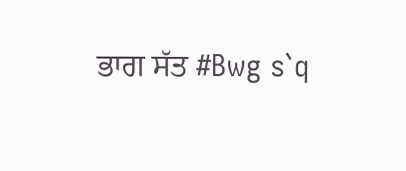ਭਾਗ ਸੱਤ #Bwg s`q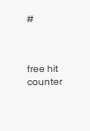#



free hit
counter